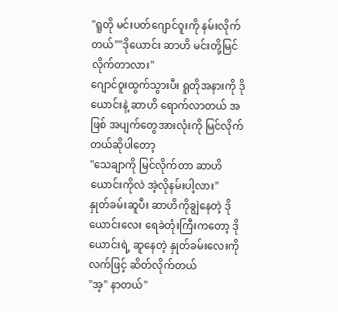"ရူတို မင်းပတ်ဂျောင်ဝူးကို နမ်းလိုက်တယ်""ဒိုယောင်း ဆာဟိ မင်းတို့မြင်လိုက်တာလား"
ဂျောင်ဝူးထွက်သွားပီး ရူတိုအနားကို ဒို ယောင်းနဲ့ ဆာဟိ ရောက်လာတယ် အဖြစ် အပျက်တွေအားလုံးကို မြင်လိုက်တယ်ဆိုပါတော့
"သေချာကို မြင်လိုက်တာ ဆာဟိ ယောင်းကိုလဲ အဲ့လိုနမ်းပါ့လား"
နှုတ်ခမ်းဆူပီး ဆာဟိကိုချွဲနေတဲ့ ဒိုယောင်းလေး ရေခဲတုံးကြီးကတော့ ဒိုယောင်းရဲ့ ဆူနေတဲ့ နှုတ်ခမ်းလေးကို လက်ဖြင့် ဆိတ်လိုက်တယ်
"အ့" နာတယ်"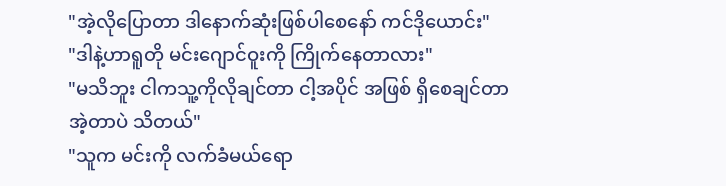"အဲ့လိုပြောတာ ဒါနောက်ဆုံးဖြစ်ပါစေနော် ကင်ဒိုယောင်း"
"ဒါနဲ့ဟာရူတို မင်းဂျောင်ဝူးကို ကြိုက်နေတာလား"
"မသိဘူး ငါကသူ့ကိုလိုချင်တာ ငါ့အပိုင် အဖြစ် ရှိစေချင်တာ အဲ့တာပဲ သိတယ်"
"သူက မင်းကို လက်ခံမယ်ရော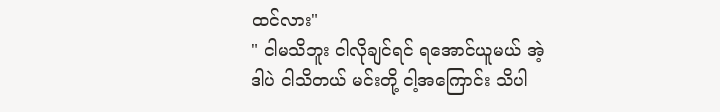ထင်လား"
" ငါမသိဘူး ငါလိုချင်ရင် ရအောင်ယူမယ် အဲ့ဒါပဲ ငါသိတယ် မင်းတို့ ငါ့အကြောင်း သိပါ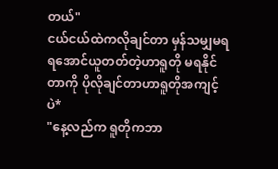တယ်"
ငယ်ငယ်ထဲကလိုချင်တာ မှန်သမျှမရ ရအောင်ယူတတ်တဲ့ဟာရူတို မရနိုင်တာကို ပိုလိုချင်တာဟာရူတိုအကျင့်ပဲ*
"နေ့လည်က ရူတိုကဘာ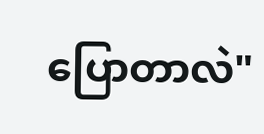ပြောတာလဲ"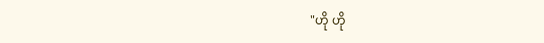"ဟို ဟို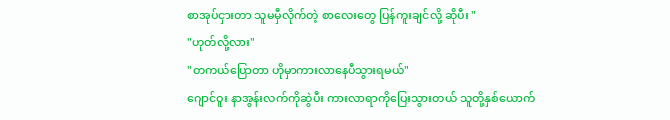စာအုပ်ငှားတာ သူမမှီလိုက်တဲ့ စာလေးတွေ ပြန်ကူးချင်လို့ ဆိုပီး "
"ဟုတ်လို့လား"
"တကယ်ပြောတာ ဟိုမှာကားလာနေပီသွားရမယ်"
ဂျောင်ဝူး နာအွန်းလက်ကိုဆွဲပီး ကားလာရာကိုပြေးသွားတယ် သူတို့နှစ်ယောက်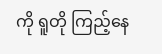ကို ရူတို ကြည့်နေ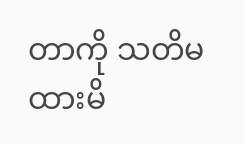တာကို သတိမထားမိ